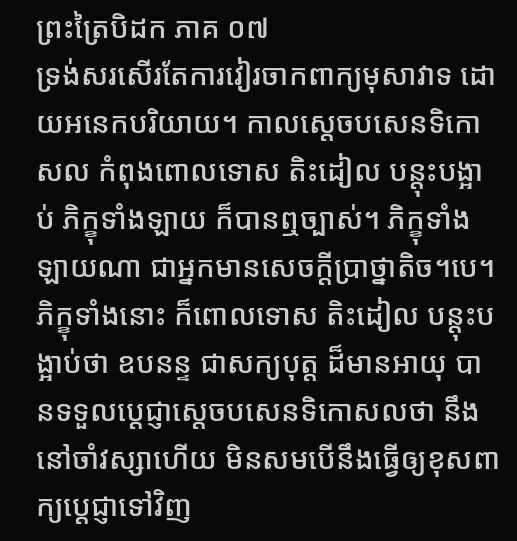ព្រះត្រៃបិដក ភាគ ០៧
ទ្រង់សរសើរតែការវៀរចាកពាក្យមុសាវាទ ដោយអនេកបរិយាយ។ កាលស្តេចបសេនទិកោសល កំពុងពោលទោស តិះដៀល បន្តុះបង្អាប់ ភិក្ខុទាំងឡាយ ក៏បានឮច្បាស់។ ភិក្ខុទាំងឡាយណា ជាអ្នកមានសេចក្តីប្រាថ្នាតិច។បេ។ ភិក្ខុទាំងនោះ ក៏ពោលទោស តិះដៀល បន្តុះបង្អាប់ថា ឧបនន្ទ ជាសក្យបុត្ត ដ៏មានអាយុ បានទទួលប្តេជ្ញាស្តេចបសេនទិកោសលថា នឹងនៅចាំវស្សាហើយ មិនសមបើនឹងធ្វើឲ្យខុសពាក្យប្តេជ្ញាទៅវិញ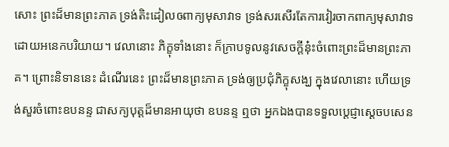សោះ ព្រះដ៏មានព្រះភាគ ទ្រង់តិះដៀលឲពាក្យមុសាវាទ ទ្រង់សរសើរតែការវៀរចាកពាក្យមុសាវាទ ដោយអនេកបរិយាយ។ វេលានោះ ភិក្ខុទាំងនោះ ក៏ក្រាបទូលនូវសេចក្តីនុ៎ះចំពោះព្រះដ៏មានព្រះភាគ។ ព្រោះនិទាននេះ ដំណើរនេះ ព្រះដ៏មានព្រះភាគ ទ្រង់ឲ្យប្រជុំភិក្ខុសង្ឃ ក្នុងវេលានោះ ហើយទ្រង់សួរចំពោះឧបនន្ទ ជាសក្យបុត្តដ៏មានអាយុថា ឧបនន្ទ ឮថា អ្នកឯងបានទទួលប្តេជ្ញាស្តេចបសេន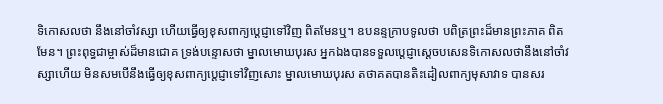ទិកោសលថា នឹងនៅចាំវស្សា ហើយធ្វើឲ្យខុសពាក្យប្តេជ្ញាទៅវិញ ពិតមែនឬ។ ឧបនន្ទក្រាបទូលថា បពិត្រព្រះដ៏មានព្រះភាគ ពិតមែន។ ព្រះពុទ្ធជាម្ចាស់ដ៏មានជោគ ទ្រង់បន្ទោសថា ម្នាលមោឃបុរស អ្នកឯងបានទទួលប្តេជ្ញាស្តេចបសេនទិកោសលថានឹងនៅចាំវស្សាហើយ មិនសមបើនឹងធ្វើឲ្យខុសពាក្យប្តេជ្ញាទៅវិញសោះ ម្នាលមោឃបុរស តថាគតបានតិះដៀលពាក្យមុសាវាទ បានសរ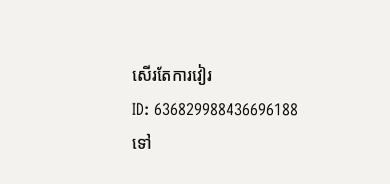សើរតែការវៀរ
ID: 636829988436696188
ទៅ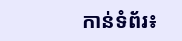កាន់ទំព័រ៖